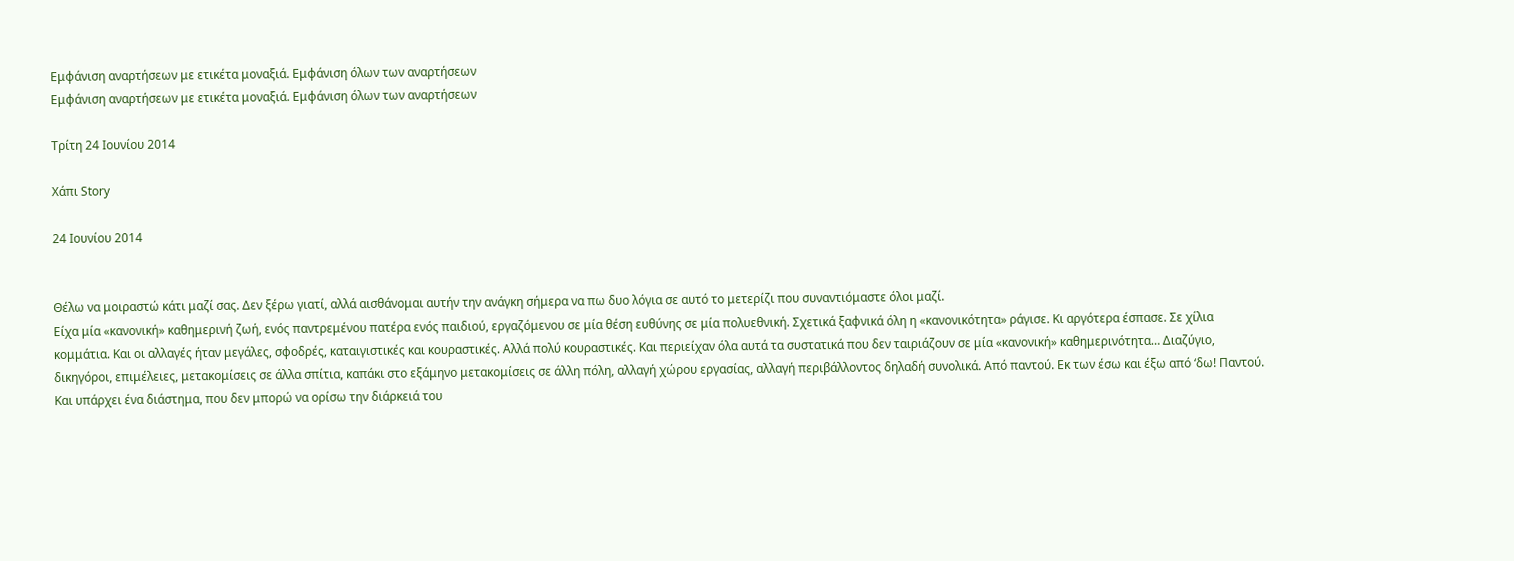Εμφάνιση αναρτήσεων με ετικέτα μοναξιά. Εμφάνιση όλων των αναρτήσεων
Εμφάνιση αναρτήσεων με ετικέτα μοναξιά. Εμφάνιση όλων των αναρτήσεων

Τρίτη 24 Ιουνίου 2014

Χάπι Story

24 Ιουνίου 2014


Θέλω να μοιραστώ κάτι μαζί σας. Δεν ξέρω γιατί, αλλά αισθάνομαι αυτήν την ανάγκη σήμερα να πω δυο λόγια σε αυτό το μετερίζι που συναντιόμαστε όλοι μαζί.
Είχα μία «κανονική» καθημερινή ζωή, ενός παντρεμένου πατέρα ενός παιδιού, εργαζόμενου σε μία θέση ευθύνης σε μία πολυεθνική. Σχετικά ξαφνικά όλη η «κανονικότητα» ράγισε. Κι αργότερα έσπασε. Σε χίλια κομμάτια. Και οι αλλαγές ήταν μεγάλες, σφοδρές, καταιγιστικές και κουραστικές. Αλλά πολύ κουραστικές. Και περιείχαν όλα αυτά τα συστατικά που δεν ταιριάζουν σε μία «κανονική» καθημερινότητα… Διαζύγιο, δικηγόροι, επιμέλειες, μετακομίσεις σε άλλα σπίτια, καπάκι στο εξάμηνο μετακομίσεις σε άλλη πόλη, αλλαγή χώρου εργασίας, αλλαγή περιβάλλοντος δηλαδή συνολικά. Από παντού. Εκ των έσω και έξω από ‘δω! Παντού.
Και υπάρχει ένα διάστημα, που δεν μπορώ να ορίσω την διάρκειά του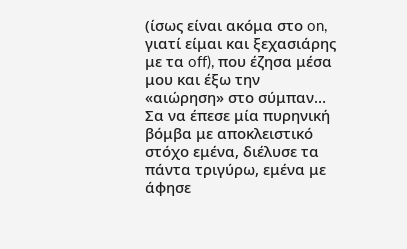(ίσως είναι ακόμα στο on, γιατί είμαι και ξεχασιάρης με τα off), που έζησα μέσα μου και έξω την «αιώρηση» στο σύμπαν… Σα να έπεσε μία πυρηνική βόμβα με αποκλειστικό στόχο εμένα, διέλυσε τα πάντα τριγύρω, εμένα με άφησε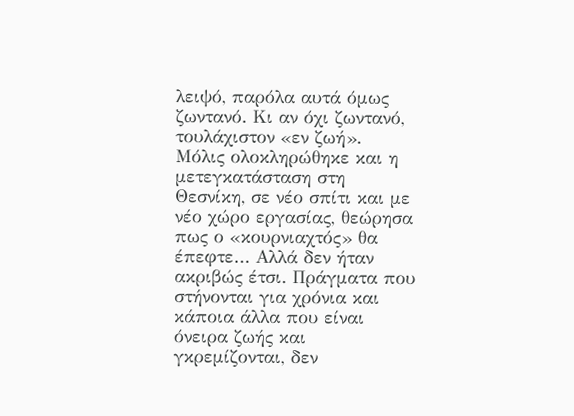λειψό, παρόλα αυτά όμως ζωντανό. Κι αν όχι ζωντανό, τουλάχιστον «εν ζωή».
Μόλις ολοκληρώθηκε και η μετεγκατάσταση στη Θεσνίκη, σε νέο σπίτι και με νέο χώρο εργασίας, θεώρησα πως ο «κουρνιαχτός» θα έπεφτε… Αλλά δεν ήταν ακριβώς έτσι. Πράγματα που στήνονται για χρόνια και κάποια άλλα που είναι όνειρα ζωής και γκρεμίζονται, δεν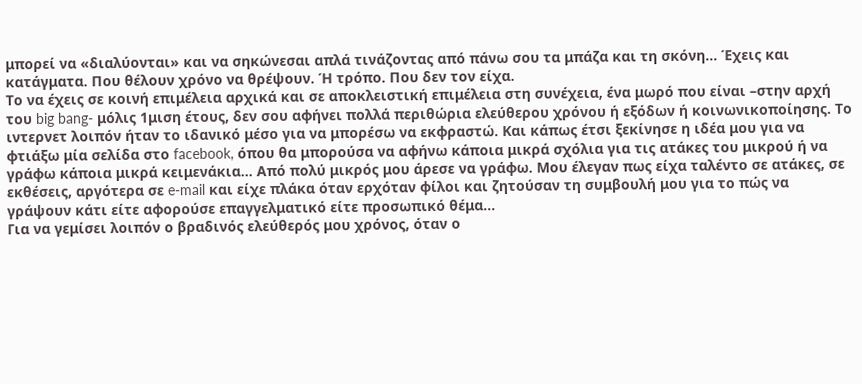μπορεί να «διαλύονται» και να σηκώνεσαι απλά τινάζοντας από πάνω σου τα μπάζα και τη σκόνη… Έχεις και κατάγματα. Που θέλουν χρόνο να θρέψουν. Ή τρόπο. Που δεν τον είχα.
Το να έχεις σε κοινή επιμέλεια αρχικά και σε αποκλειστική επιμέλεια στη συνέχεια, ένα μωρό που είναι –στην αρχή του big bang- μόλις 1μιση έτους, δεν σου αφήνει πολλά περιθώρια ελεύθερου χρόνου ή εξόδων ή κοινωνικοποίησης. Το ιντερνετ λοιπόν ήταν το ιδανικό μέσο για να μπορέσω να εκφραστώ. Και κάπως έτσι ξεκίνησε η ιδέα μου για να φτιάξω μία σελίδα στο facebook, όπου θα μπορούσα να αφήνω κάποια μικρά σχόλια για τις ατάκες του μικρού ή να γράφω κάποια μικρά κειμενάκια… Από πολύ μικρός μου άρεσε να γράφω. Μου έλεγαν πως είχα ταλέντο σε ατάκες, σε εκθέσεις, αργότερα σε e-mail και είχε πλάκα όταν ερχόταν φίλοι και ζητούσαν τη συμβουλή μου για το πώς να γράψουν κάτι είτε αφορούσε επαγγελματικό είτε προσωπικό θέμα…
Για να γεμίσει λοιπόν ο βραδινός ελεύθερός μου χρόνος, όταν ο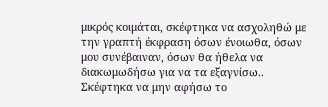μικρός κοιμάται, σκέφτηκα να ασχοληθώ με την γραπτή έκφραση όσων ένοιωθα, όσων μου συνέβαιναν, όσων θα ήθελα να διακωμωδήσω για να τα εξαγνίσω..
Σκέφτηκα να μην αφήσω το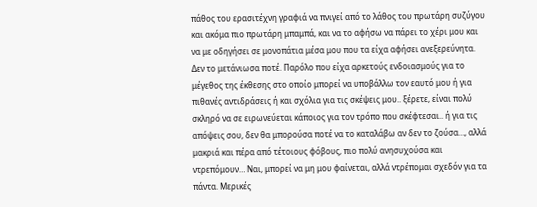πάθος του ερασιτέχνη γραφιά να πνιγεί από το λάθος του πρωτάρη συζύγου και ακόμα πιο πρωτάρη μπαμπά, και να το αφήσω να πάρει το χέρι μου και να με οδηγήσει σε μονοπάτια μέσα μου που τα είχα αφήσει ανεξερεύνητα. Δεν το μετάνιωσα ποτέ. Παρόλο που είχα αρκετούς ενδοιασμούς για το μέγεθος της έκθεσης στο οποίο μπορεί να υποβάλλω τον εαυτό μου ή για πιθανές αντιδράσεις ή και σχόλια για τις σκέψεις μου.. ξέρετε, είναι πολύ σκληρό να σε ειρωνεύεται κάποιος για τον τρόπο που σκέφτεσαι.. ή για τις απόψεις σου, δεν θα μπορούσα ποτέ να το καταλάβω αν δεν το ζούσα…, αλλά μακριά και πέρα από τέτοιους φόβους, πιο πολύ ανησυχούσα και ντρεπόμουν… Ναι, μπορεί να μη μου φαίνεται, αλλά ντρέπομαι σχεδόν για τα πάντα. Μερικές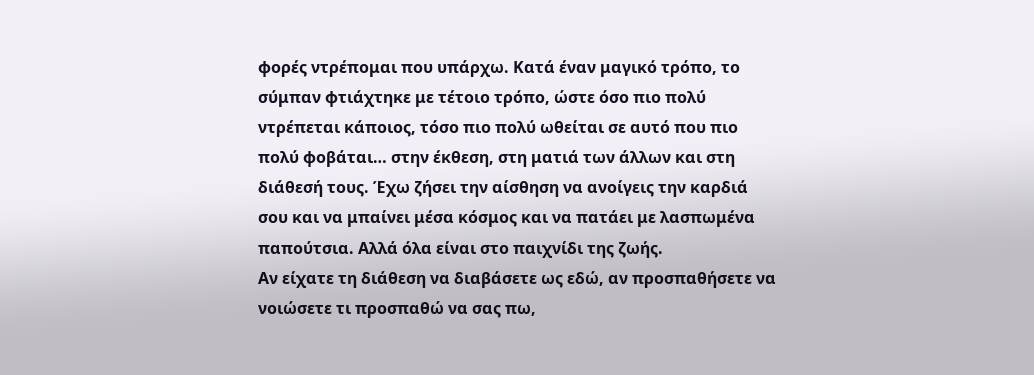φορές ντρέπομαι που υπάρχω. Κατά έναν μαγικό τρόπο, το σύμπαν φτιάχτηκε με τέτοιο τρόπο, ώστε όσο πιο πολύ ντρέπεται κάποιος, τόσο πιο πολύ ωθείται σε αυτό που πιο πολύ φοβάται… στην έκθεση, στη ματιά των άλλων και στη διάθεσή τους. Έχω ζήσει την αίσθηση να ανοίγεις την καρδιά σου και να μπαίνει μέσα κόσμος και να πατάει με λασπωμένα παπούτσια. Αλλά όλα είναι στο παιχνίδι της ζωής.
Αν είχατε τη διάθεση να διαβάσετε ως εδώ, αν προσπαθήσετε να νοιώσετε τι προσπαθώ να σας πω,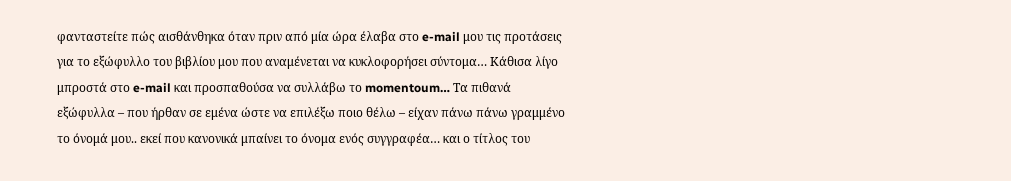φανταστείτε πώς αισθάνθηκα όταν πριν από μία ώρα έλαβα στο e-mail μου τις προτάσεις για το εξώφυλλο του βιβλίου μου που αναμένεται να κυκλοφορήσει σύντομα… Κάθισα λίγο μπροστά στο e-mail και προσπαθούσα να συλλάβω το momentoum… Τα πιθανά εξώφυλλα – που ήρθαν σε εμένα ώστε να επιλέξω ποιο θέλω – είχαν πάνω πάνω γραμμένο το όνομά μου.. εκεί που κανονικά μπαίνει το όνομα ενός συγγραφέα… και ο τίτλος του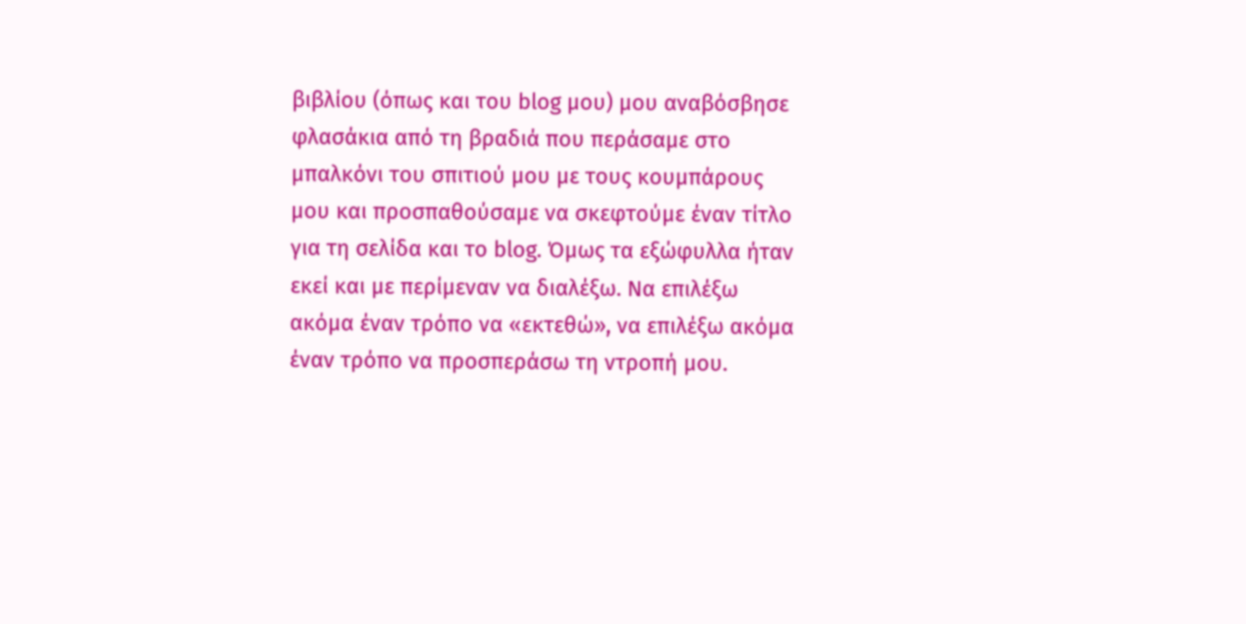βιβλίου (όπως και του blog μου) μου αναβόσβησε φλασάκια από τη βραδιά που περάσαμε στο μπαλκόνι του σπιτιού μου με τους κουμπάρους μου και προσπαθούσαμε να σκεφτούμε έναν τίτλο για τη σελίδα και το blog. Όμως τα εξώφυλλα ήταν εκεί και με περίμεναν να διαλέξω. Να επιλέξω ακόμα έναν τρόπο να «εκτεθώ», να επιλέξω ακόμα έναν τρόπο να προσπεράσω τη ντροπή μου.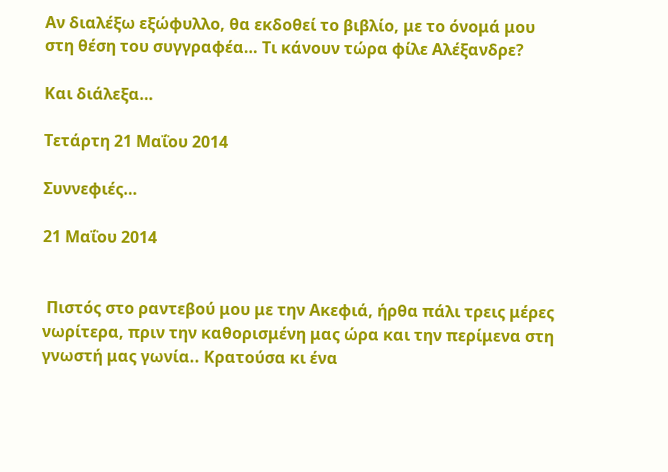Αν διαλέξω εξώφυλλο, θα εκδοθεί το βιβλίο, με το όνομά μου στη θέση του συγγραφέα… Τι κάνουν τώρα φίλε Αλέξανδρε?

Και διάλεξα…

Τετάρτη 21 Μαΐου 2014

Συννεφιές…

21 Μαΐου 2014


 Πιστός στο ραντεβού μου με την Ακεφιά, ήρθα πάλι τρεις μέρες νωρίτερα, πριν την καθορισμένη μας ώρα και την περίμενα στη γνωστή μας γωνία.. Κρατούσα κι ένα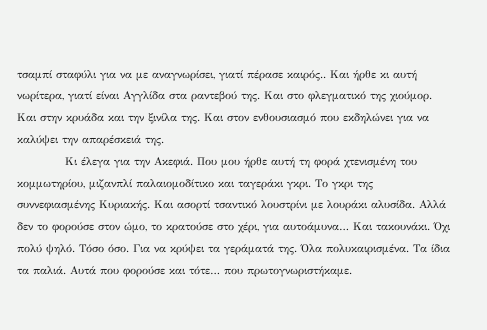τσαμπί σταφύλι για να με αναγνωρίσει, γιατί πέρασε καιρός.. Και ήρθε κι αυτή νωρίτερα, γιατί είναι Αγγλίδα στα ραντεβού της. Και στο φλεγματικό της χιούμορ. Και στην κρυάδα και την ξινίλα της. Και στον ενθουσιασμό που εκδηλώνει για να καλύψει την απαρέσκειά της.
            Κι έλεγα για την Ακεφιά. Που μου ήρθε αυτή τη φορά χτενισμένη του κομμωτηρίου, μιζανπλί παλαιομοδίτικο και ταγεράκι γκρι. Το γκρι της συννεφιασμένης Κυριακής. Και ασορτί τσαντικό λουστρίνι με λουράκι αλυσίδα. Αλλά δεν το φορούσε στον ώμο, το κρατούσε στο χέρι, για αυτοάμυνα… Και τακουνάκι. Όχι πολύ ψηλό. Τόσο όσο. Για να κρύψει τα γεράματά της. Όλα πολυκαιρισμένα. Τα ίδια τα παλιά. Αυτά που φορούσε και τότε… που πρωτογνωριστήκαμε.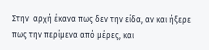Στην  αρχή έκανα πως δεν την είδα, αν και ήξερε πως την περίμενα από μέρες, και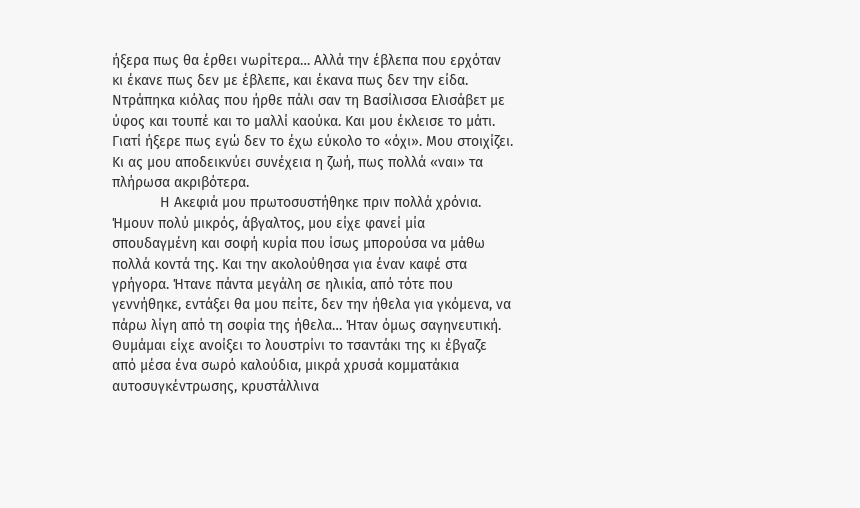ήξερα πως θα έρθει νωρίτερα… Αλλά την έβλεπα που ερχόταν κι έκανε πως δεν με έβλεπε, και έκανα πως δεν την είδα. Ντράπηκα κιόλας που ήρθε πάλι σαν τη Βασίλισσα Ελισάβετ με ύφος και τουπέ και το μαλλί καούκα. Και μου έκλεισε το μάτι. Γιατί ήξερε πως εγώ δεν το έχω εύκολο το «όχι». Μου στοιχίζει. Κι ας μου αποδεικνύει συνέχεια η ζωή, πως πολλά «ναι» τα πλήρωσα ακριβότερα.
            Η Ακεφιά μου πρωτοσυστήθηκε πριν πολλά χρόνια. Ήμουν πολύ μικρός, άβγαλτος, μου είχε φανεί μία σπουδαγμένη και σοφή κυρία που ίσως μπορούσα να μάθω πολλά κοντά της. Και την ακολούθησα για έναν καφέ στα γρήγορα. Ήτανε πάντα μεγάλη σε ηλικία, από τότε που γεννήθηκε, εντάξει θα μου πείτε, δεν την ήθελα για γκόμενα, να πάρω λίγη από τη σοφία της ήθελα… Ήταν όμως σαγηνευτική. Θυμάμαι είχε ανοίξει το λουστρίνι το τσαντάκι της κι έβγαζε από μέσα ένα σωρό καλούδια, μικρά χρυσά κομματάκια αυτοσυγκέντρωσης, κρυστάλλινα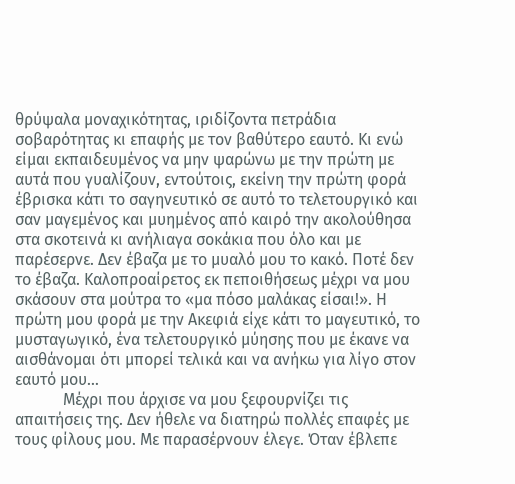θρύψαλα μοναχικότητας, ιριδίζοντα πετράδια σοβαρότητας κι επαφής με τον βαθύτερο εαυτό. Κι ενώ είμαι εκπαιδευμένος να μην ψαρώνω με την πρώτη με αυτά που γυαλίζουν, εντούτοις, εκείνη την πρώτη φορά έβρισκα κάτι το σαγηνευτικό σε αυτό το τελετουργικό και σαν μαγεμένος και μυημένος από καιρό την ακολούθησα στα σκοτεινά κι ανήλιαγα σοκάκια που όλο και με παρέσερνε. Δεν έβαζα με το μυαλό μου το κακό. Ποτέ δεν το έβαζα. Καλοπροαίρετος εκ πεποιθήσεως μέχρι να μου σκάσουν στα μούτρα το «μα πόσο μαλάκας είσαι!». Η πρώτη μου φορά με την Ακεφιά είχε κάτι το μαγευτικό, το μυσταγωγικό, ένα τελετουργικό μύησης που με έκανε να αισθάνομαι ότι μπορεί τελικά και να ανήκω για λίγο στον εαυτό μου…
            Μέχρι που άρχισε να μου ξεφουρνίζει τις απαιτήσεις της. Δεν ήθελε να διατηρώ πολλές επαφές με τους φίλους μου. Με παρασέρνουν έλεγε. Όταν έβλεπε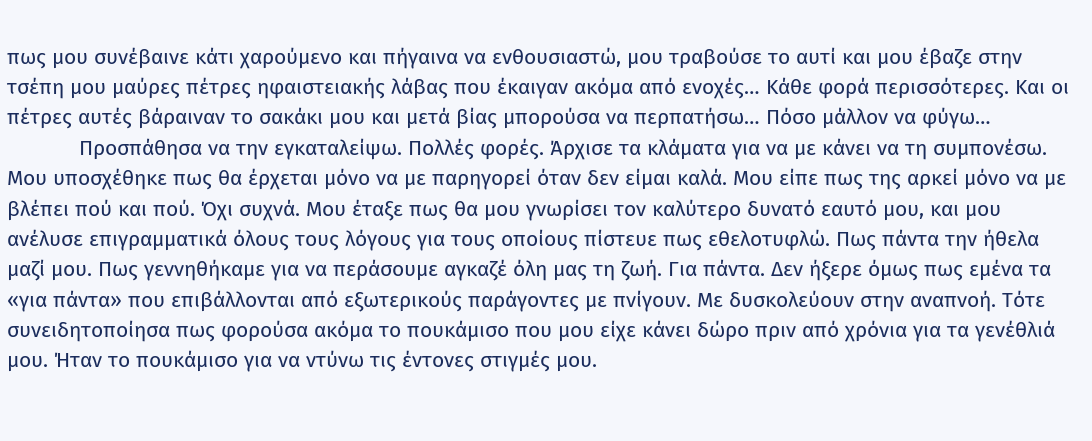πως μου συνέβαινε κάτι χαρούμενο και πήγαινα να ενθουσιαστώ, μου τραβούσε το αυτί και μου έβαζε στην τσέπη μου μαύρες πέτρες ηφαιστειακής λάβας που έκαιγαν ακόμα από ενοχές… Κάθε φορά περισσότερες. Και οι πέτρες αυτές βάραιναν το σακάκι μου και μετά βίας μπορούσα να περπατήσω… Πόσο μάλλον να φύγω…
            Προσπάθησα να την εγκαταλείψω. Πολλές φορές. Άρχισε τα κλάματα για να με κάνει να τη συμπονέσω. Μου υποσχέθηκε πως θα έρχεται μόνο να με παρηγορεί όταν δεν είμαι καλά. Μου είπε πως της αρκεί μόνο να με βλέπει πού και πού. Όχι συχνά. Μου έταξε πως θα μου γνωρίσει τον καλύτερο δυνατό εαυτό μου, και μου ανέλυσε επιγραμματικά όλους τους λόγους για τους οποίους πίστευε πως εθελοτυφλώ. Πως πάντα την ήθελα μαζί μου. Πως γεννηθήκαμε για να περάσουμε αγκαζέ όλη μας τη ζωή. Για πάντα. Δεν ήξερε όμως πως εμένα τα «για πάντα» που επιβάλλονται από εξωτερικούς παράγοντες με πνίγουν. Με δυσκολεύουν στην αναπνοή. Τότε συνειδητοποίησα πως φορούσα ακόμα το πουκάμισο που μου είχε κάνει δώρο πριν από χρόνια για τα γενέθλιά μου. Ήταν το πουκάμισο για να ντύνω τις έντονες στιγμές μου.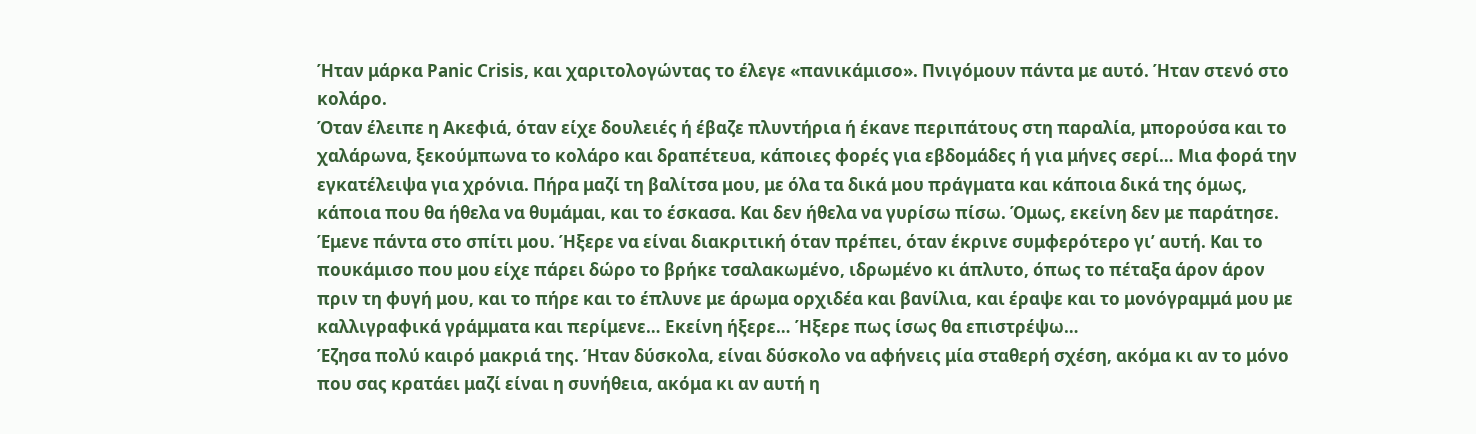Ήταν μάρκα Panic Crisis, και χαριτολογώντας το έλεγε «πανικάμισο». Πνιγόμουν πάντα με αυτό. Ήταν στενό στο κολάρο.
Όταν έλειπε η Ακεφιά, όταν είχε δουλειές ή έβαζε πλυντήρια ή έκανε περιπάτους στη παραλία, μπορούσα και το χαλάρωνα, ξεκούμπωνα το κολάρο και δραπέτευα, κάποιες φορές για εβδομάδες ή για μήνες σερί… Μια φορά την εγκατέλειψα για χρόνια. Πήρα μαζί τη βαλίτσα μου, με όλα τα δικά μου πράγματα και κάποια δικά της όμως, κάποια που θα ήθελα να θυμάμαι, και το έσκασα. Και δεν ήθελα να γυρίσω πίσω. Όμως, εκείνη δεν με παράτησε. Έμενε πάντα στο σπίτι μου. Ήξερε να είναι διακριτική όταν πρέπει, όταν έκρινε συμφερότερο γι’ αυτή. Και το πουκάμισο που μου είχε πάρει δώρο το βρήκε τσαλακωμένο, ιδρωμένο κι άπλυτο, όπως το πέταξα άρον άρον πριν τη φυγή μου, και το πήρε και το έπλυνε με άρωμα ορχιδέα και βανίλια, και έραψε και το μονόγραμμά μου με καλλιγραφικά γράμματα και περίμενε… Εκείνη ήξερε… Ήξερε πως ίσως θα επιστρέψω…
Έζησα πολύ καιρό μακριά της. Ήταν δύσκολα, είναι δύσκολο να αφήνεις μία σταθερή σχέση, ακόμα κι αν το μόνο που σας κρατάει μαζί είναι η συνήθεια, ακόμα κι αν αυτή η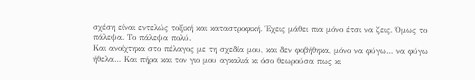σχέση είναι εντελώς τοξική και καταστροφική. Έχεις μάθει πια μόνο έτσι να ζεις. Όμως το πάλεψα. Το πάλεψα πολύ.
Και ανοίχτηκα στο πέλαγος με τη σχεδία μου, και δεν φοβήθηκα, μόνο να φύγω… να φύγω ήθελα… Και πήρα και τον γιο μου αγκαλιά κι όσο θεωρούσα πως κι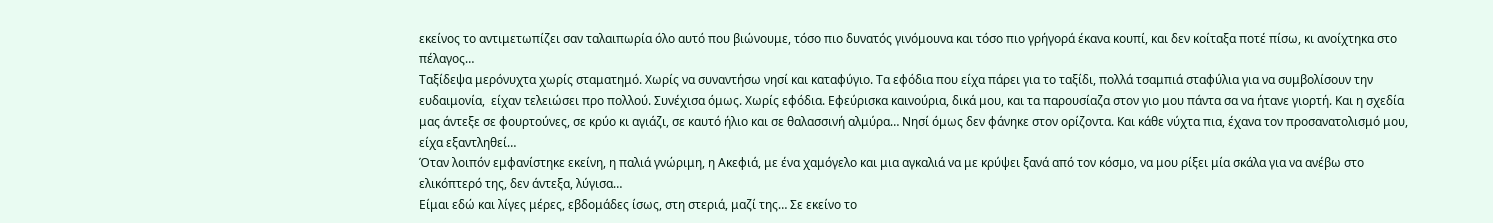εκείνος το αντιμετωπίζει σαν ταλαιπωρία όλο αυτό που βιώνουμε, τόσο πιο δυνατός γινόμουνα και τόσο πιο γρήγορά έκανα κουπί, και δεν κοίταξα ποτέ πίσω, κι ανοίχτηκα στο πέλαγος…
Ταξίδεψα μερόνυχτα χωρίς σταματημό. Χωρίς να συναντήσω νησί και καταφύγιο. Τα εφόδια που είχα πάρει για το ταξίδι, πολλά τσαμπιά σταφύλια για να συμβολίσουν την ευδαιμονία,  είχαν τελειώσει προ πολλού. Συνέχισα όμως. Χωρίς εφόδια. Εφεύρισκα καινούρια, δικά μου, και τα παρουσίαζα στον γιο μου πάντα σα να ήτανε γιορτή. Και η σχεδία μας άντεξε σε φουρτούνες, σε κρύο κι αγιάζι, σε καυτό ήλιο και σε θαλασσινή αλμύρα… Νησί όμως δεν φάνηκε στον ορίζοντα. Και κάθε νύχτα πια, έχανα τον προσανατολισμό μου, είχα εξαντληθεί…
Όταν λοιπόν εμφανίστηκε εκείνη, η παλιά γνώριμη, η Ακεφιά, με ένα χαμόγελο και μια αγκαλιά να με κρύψει ξανά από τον κόσμο, να μου ρίξει μία σκάλα για να ανέβω στο ελικόπτερό της, δεν άντεξα, λύγισα…
Είμαι εδώ και λίγες μέρες, εβδομάδες ίσως, στη στεριά, μαζί της… Σε εκείνο το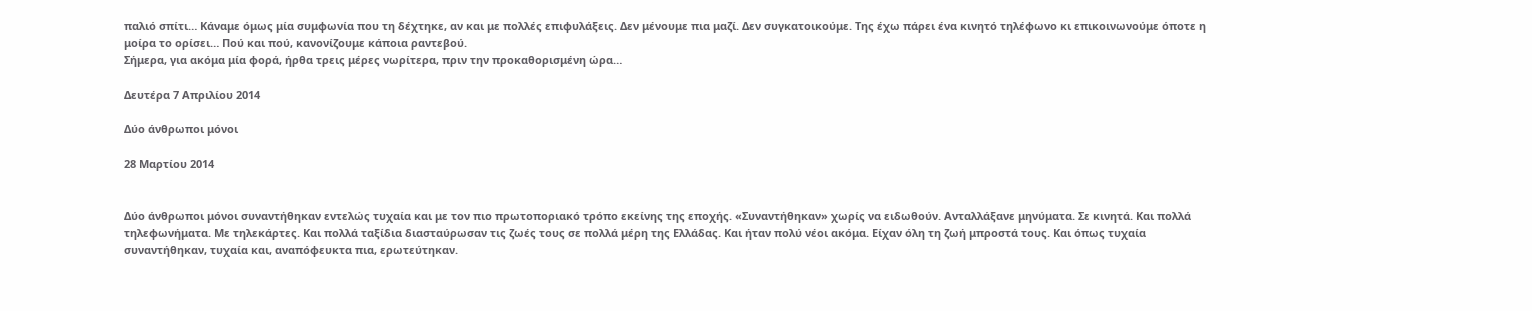παλιό σπίτι… Κάναμε όμως μία συμφωνία που τη δέχτηκε, αν και με πολλές επιφυλάξεις. Δεν μένουμε πια μαζί. Δεν συγκατοικούμε. Της έχω πάρει ένα κινητό τηλέφωνο κι επικοινωνούμε όποτε η μοίρα το ορίσει… Πού και πού, κανονίζουμε κάποια ραντεβού.
Σήμερα, για ακόμα μία φορά, ήρθα τρεις μέρες νωρίτερα, πριν την προκαθορισμένη ώρα…

Δευτέρα 7 Απριλίου 2014

Δύο άνθρωποι μόνοι

28 Μαρτίου 2014


Δύο άνθρωποι μόνοι συναντήθηκαν εντελώς τυχαία και με τον πιο πρωτοποριακό τρόπο εκείνης της εποχής. «Συναντήθηκαν» χωρίς να ειδωθούν. Ανταλλάξανε μηνύματα. Σε κινητά. Και πολλά τηλεφωνήματα. Με τηλεκάρτες. Και πολλά ταξίδια διασταύρωσαν τις ζωές τους σε πολλά μέρη της Ελλάδας. Και ήταν πολύ νέοι ακόμα. Είχαν όλη τη ζωή μπροστά τους. Και όπως τυχαία συναντήθηκαν, τυχαία και, αναπόφευκτα πια, ερωτεύτηκαν.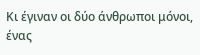Κι έγιναν οι δύο άνθρωποι μόνοι, ένας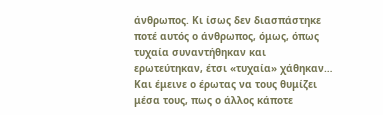άνθρωπος. Κι ίσως δεν διασπάστηκε ποτέ αυτός ο άνθρωπος, όμως, όπως τυχαία συναντήθηκαν και ερωτεύτηκαν, έτσι «τυχαία» χάθηκαν… Και έμεινε ο έρωτας να τους θυμίζει μέσα τους, πως ο άλλος κάποτε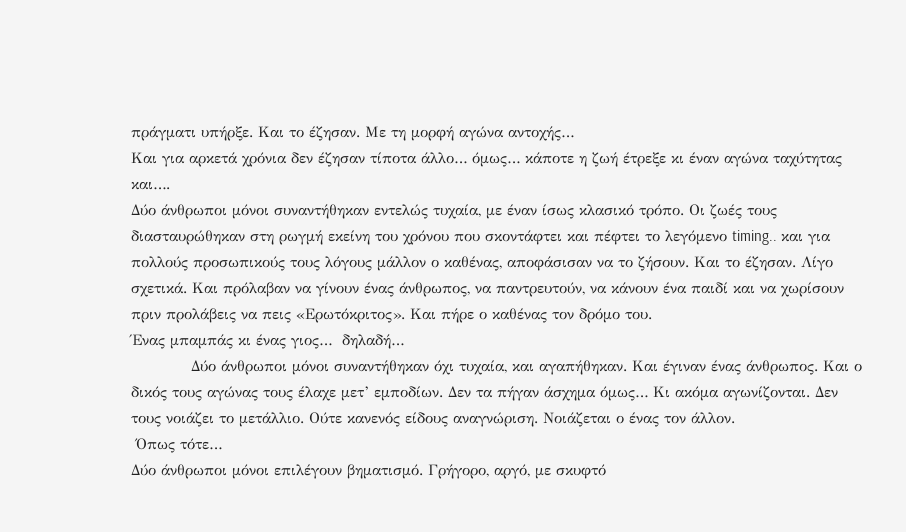πράγματι υπήρξε. Και το έζησαν. Με τη μορφή αγώνα αντοχής…
Και για αρκετά χρόνια δεν έζησαν τίποτα άλλο… όμως… κάποτε η ζωή έτρεξε κι έναν αγώνα ταχύτητας και….
Δύο άνθρωποι μόνοι συναντήθηκαν εντελώς τυχαία, με έναν ίσως κλασικό τρόπο. Οι ζωές τους διασταυρώθηκαν στη ρωγμή εκείνη του χρόνου που σκοντάφτει και πέφτει το λεγόμενο timing.. και για πολλούς προσωπικούς τους λόγους μάλλον ο καθένας, αποφάσισαν να το ζήσουν. Και το έζησαν. Λίγο σχετικά. Και πρόλαβαν να γίνουν ένας άνθρωπος, να παντρευτούν, να κάνουν ένα παιδί και να χωρίσουν πριν προλάβεις να πεις «Ερωτόκριτος». Και πήρε ο καθένας τον δρόμο του.
Ένας μπαμπάς κι ένας γιος…  δηλαδή…
            Δύο άνθρωποι μόνοι συναντήθηκαν όχι τυχαία, και αγαπήθηκαν. Και έγιναν ένας άνθρωπος. Και ο δικός τους αγώνας τους έλαχε μετ’ εμποδίων. Δεν τα πήγαν άσχημα όμως… Κι ακόμα αγωνίζονται. Δεν τους νοιάζει το μετάλλιο. Ούτε κανενός είδους αναγνώριση. Νοιάζεται ο ένας τον άλλον.
 Όπως τότε…
Δύο άνθρωποι μόνοι επιλέγουν βηματισμό. Γρήγορο, αργό, με σκυφτό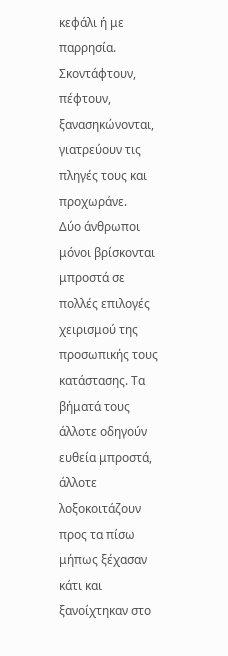κεφάλι ή με παρρησία. Σκοντάφτουν, πέφτουν, ξανασηκώνονται, γιατρεύουν τις πληγές τους και προχωράνε.
Δύο άνθρωποι μόνοι βρίσκονται μπροστά σε πολλές επιλογές χειρισμού της προσωπικής τους κατάστασης. Τα βήματά τους άλλοτε οδηγούν ευθεία μπροστά, άλλοτε λοξοκοιτάζουν προς τα πίσω μήπως ξέχασαν κάτι και ξανοίχτηκαν στο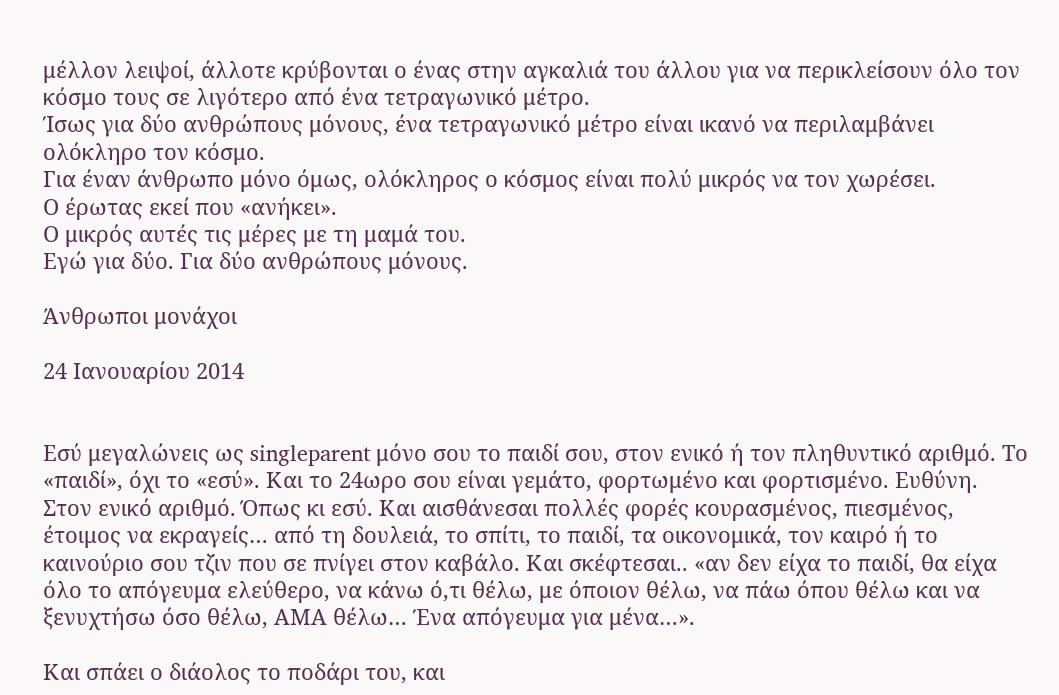μέλλον λειψοί, άλλοτε κρύβονται ο ένας στην αγκαλιά του άλλου για να περικλείσουν όλο τον κόσμο τους σε λιγότερο από ένα τετραγωνικό μέτρο.
Ίσως για δύο ανθρώπους μόνους, ένα τετραγωνικό μέτρο είναι ικανό να περιλαμβάνει ολόκληρο τον κόσμο.
Για έναν άνθρωπο μόνο όμως, ολόκληρος ο κόσμος είναι πολύ μικρός να τον χωρέσει.
Ο έρωτας εκεί που «ανήκει».
Ο μικρός αυτές τις μέρες με τη μαμά του.
Εγώ για δύο. Για δύο ανθρώπους μόνους.

Άνθρωποι μονάχοι

24 Ιανουαρίου 2014


Εσύ μεγαλώνεις ως singleparent μόνο σου το παιδί σου, στον ενικό ή τον πληθυντικό αριθμό. Το «παιδί», όχι το «εσύ». Και το 24ωρο σου είναι γεμάτο, φορτωμένο και φορτισμένο. Ευθύνη. Στον ενικό αριθμό. Όπως κι εσύ. Και αισθάνεσαι πολλές φορές κουρασμένος, πιεσμένος, έτοιμος να εκραγείς… από τη δουλειά, το σπίτι, το παιδί, τα οικονομικά, τον καιρό ή το καινούριο σου τζιν που σε πνίγει στον καβάλο. Και σκέφτεσαι.. «αν δεν είχα το παιδί, θα είχα όλο το απόγευμα ελεύθερο, να κάνω ό,τι θέλω, με όποιον θέλω, να πάω όπου θέλω και να ξενυχτήσω όσο θέλω, ΑΜΑ θέλω… Ένα απόγευμα για μένα…».

Και σπάει ο διάολος το ποδάρι του, και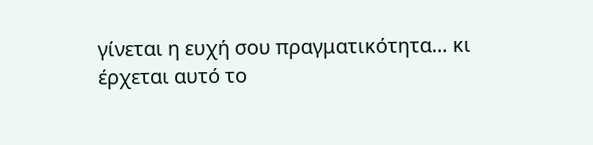γίνεται η ευχή σου πραγματικότητα… κι έρχεται αυτό το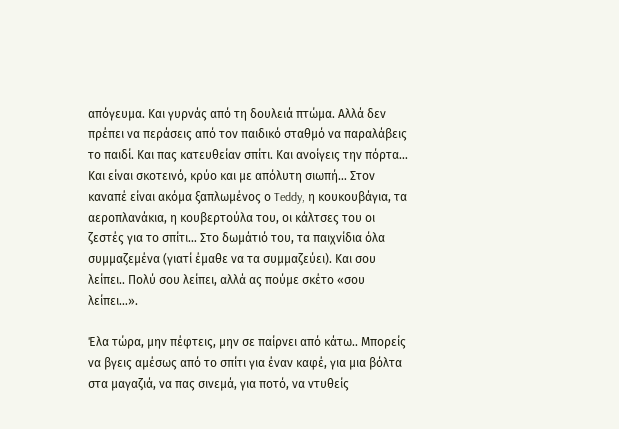απόγευμα. Και γυρνάς από τη δουλειά πτώμα. Αλλά δεν πρέπει να περάσεις από τον παιδικό σταθμό να παραλάβεις το παιδί. Και πας κατευθείαν σπίτι. Και ανοίγεις την πόρτα… Και είναι σκοτεινό, κρύο και με απόλυτη σιωπή… Στον καναπέ είναι ακόμα ξαπλωμένος ο Teddy, η κουκουβάγια, τα αεροπλανάκια, η κουβερτούλα του, οι κάλτσες του οι ζεστές για το σπίτι… Στο δωμάτιό του, τα παιχνίδια όλα συμμαζεμένα (γιατί έμαθε να τα συμμαζεύει). Και σου λείπει.. Πολύ σου λείπει, αλλά ας πούμε σκέτο «σου λείπει…».

Έλα τώρα, μην πέφτεις, μην σε παίρνει από κάτω.. Μπορείς να βγεις αμέσως από το σπίτι για έναν καφέ, για μια βόλτα στα μαγαζιά, να πας σινεμά, για ποτό, να ντυθείς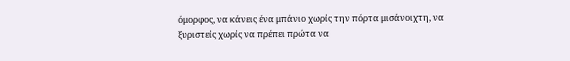όμορφος, να κάνεις ένα μπάνιο χωρίς την πόρτα μισάνοιχτη, να ξυριστείς χωρίς να πρέπει πρώτα να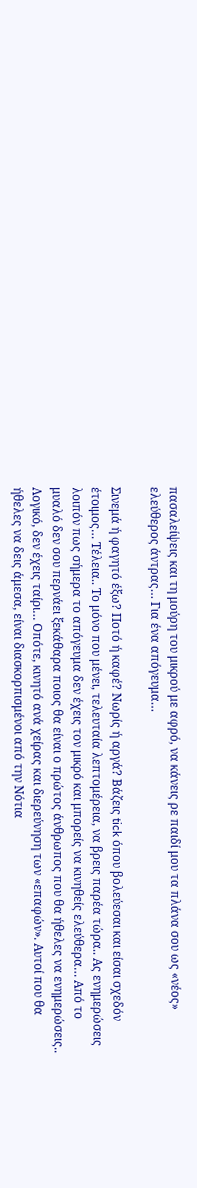πασαλείψεις και τη μούρη του μικρού με αφρό, να κάνεις ρε παιδί μου τα πλάνα σου ως «νέος» ελεύθερος άντρας… Για ένα απόγευμα…

Σινεμά ή φαγητό έξω? Ποτό ή καφέ? Νωρίς ή αργά? Βάζεις tick όπου βολεύεσαι και είσαι σχεδόν έτοιμος… Τέλεια.. Το μόνο που μένει, τελευταία λεπτομέρεια, να βρεις παρέα τώρα.. Ας ενημερώσεις λοιπόν πως σήμερα το απόγευμα δεν έχεις τον μικρό και μπορείς να κινηθείς ελεύθερα… Από το μυαλό δεν σου περνάει ξεκάθαρα ποιος θα είναι ο πρώτος άνθρωπος που θα ήθελες να ενημερώσεις.. Λογικό, δεν έχεις ταίρι… Οπότε, κινητό ανά χείρας και διερεύνηση των «επαφών». Αυτοί που θα ήθελες να δεις άμεσα, είναι διασκορπισμένοι από την Νότια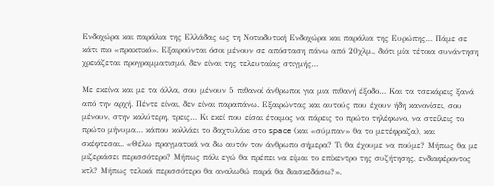Ενδοχώρα και παράλια της Ελλάδας ως τη Νοτιοδυτική Ενδοχώρα και παράλια της Ευρώπης… Πάμε σε κάτι πιο «πρακτικό». Εξαιρούνται όσοι μένουν σε απόσταση πάνω από 20χλμ., διότι μία τέτοια συνάντηση χρειάζεται προγραμματισμό, δεν είναι της τελευταίας στιγμής…

Με εκείνα και με τα άλλα, σου μένουν 5 πιθανοί άνθρωποι για μια πιθανή έξοδο… Και τα τσεκάρεις ξανά από την αρχή. Πέντε είναι, δεν είναι παραπάνω. Εξαιρώντας και αυτούς που έχουν ήδη κανονίσει, σου μένουν, στην καλύτερη, τρεις… Κι εκεί που είσαι έτοιμος να πάρεις το πρώτο τηλέφωνο, να στείλεις το πρώτο μήνυμα… κάπου κολλάει το δαχτυλάκι στο space (και «σύμπαν» θα το μετέφραζα), και σκέφτεσαι.. «Θέλω πραγματικά να δω αυτόν τον άνθρωπο σήμερα? Τι θα έχουμε να πούμε? Μήπως θα με μιζεριάσει περισσότερο? Μήπως πάλι εγώ θα πρέπει να είμαι το επίκεντρο της συζήτησης, ενδιαφέροντος κτλ? Μήπως τελικά περισσότερο θα αναλωθώ παρά θα διασκεδάσω?».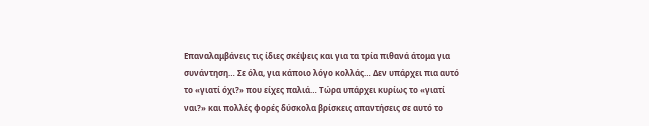Επαναλαμβάνεις τις ίδιες σκέψεις και για τα τρία πιθανά άτομα για συνάντηση… Σε όλα, για κάποιο λόγο κολλάς… Δεν υπάρχει πια αυτό το «γιατί όχι?» που είχες παλιά… Τώρα υπάρχει κυρίως το «γιατί ναι?» και πολλές φορές δύσκολα βρίσκεις απαντήσεις σε αυτό το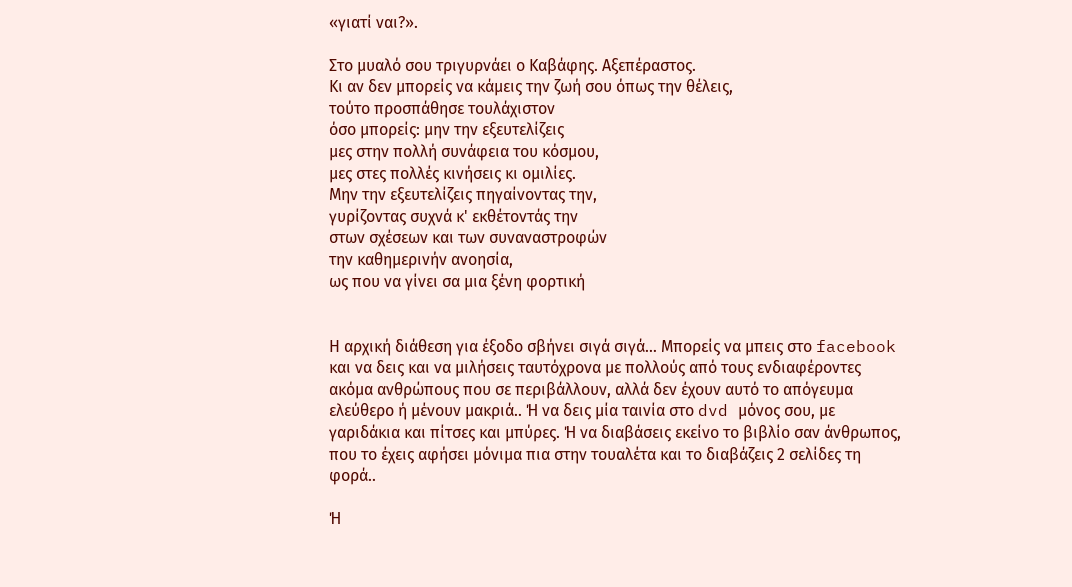«γιατί ναι?».

Στο μυαλό σου τριγυρνάει ο Καβάφης. Αξεπέραστος.
Κι αν δεν μπορείς να κάμεις την ζωή σου όπως την θέλεις,
τούτο προσπάθησε τουλάχιστον
όσο μπορείς: μην την εξευτελίζεις
μες στην πολλή συνάφεια του κόσμου,
μες στες πολλές κινήσεις κι ομιλίες.
Μην την εξευτελίζεις πηγαίνοντας την,
γυρίζοντας συχνά κ' εκθέτοντάς την
στων σχέσεων και των συναναστροφών
την καθημερινήν ανοησία,
ως που να γίνει σα μια ξένη φορτική


Η αρχική διάθεση για έξοδο σβήνει σιγά σιγά… Μπορείς να μπεις στο facebook και να δεις και να μιλήσεις ταυτόχρονα με πολλούς από τους ενδιαφέροντες ακόμα ανθρώπους που σε περιβάλλουν, αλλά δεν έχουν αυτό το απόγευμα ελεύθερο ή μένουν μακριά.. Ή να δεις μία ταινία στο dvd μόνος σου, με γαριδάκια και πίτσες και μπύρες. Ή να διαβάσεις εκείνο το βιβλίο σαν άνθρωπος, που το έχεις αφήσει μόνιμα πια στην τουαλέτα και το διαβάζεις 2 σελίδες τη φορά..

Ή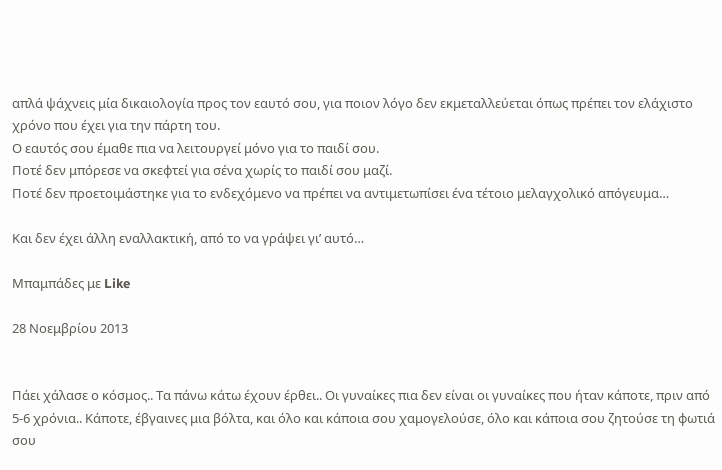απλά ψάχνεις μία δικαιολογία προς τον εαυτό σου, για ποιον λόγο δεν εκμεταλλεύεται όπως πρέπει τον ελάχιστο χρόνο που έχει για την πάρτη του.
Ο εαυτός σου έμαθε πια να λειτουργεί μόνο για το παιδί σου.
Ποτέ δεν μπόρεσε να σκεφτεί για σένα χωρίς το παιδί σου μαζί.
Ποτέ δεν προετοιμάστηκε για το ενδεχόμενο να πρέπει να αντιμετωπίσει ένα τέτοιο μελαγχολικό απόγευμα…

Και δεν έχει άλλη εναλλακτική, από το να γράψει γι’ αυτό…

Μπαμπάδες με Like

28 Νοεμβρίου 2013


Πάει χάλασε ο κόσμος.. Τα πάνω κάτω έχουν έρθει.. Οι γυναίκες πια δεν είναι οι γυναίκες που ήταν κάποτε, πριν από 5-6 χρόνια.. Κάποτε, έβγαινες μια βόλτα, και όλο και κάποια σου χαμογελούσε, όλο και κάποια σου ζητούσε τη φωτιά σου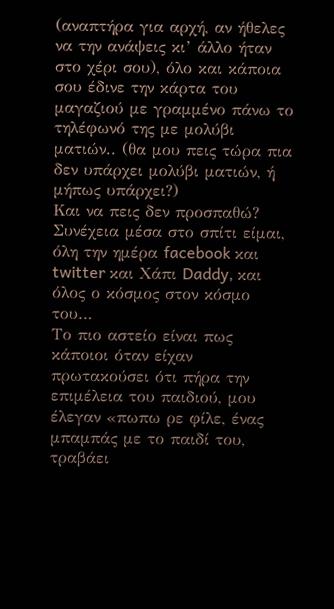(αναπτήρα για αρχή, αν ήθελες να την ανάψεις κι’ άλλο ήταν στο χέρι σου), όλο και κάποια σου έδινε την κάρτα του μαγαζιού με γραμμένο πάνω το τηλέφωνό της με μολύβι ματιών.. (θα μου πεις τώρα πια δεν υπάρχει μολύβι ματιών, ή μήπως υπάρχει?)
Και να πεις δεν προσπαθώ? Συνέχεια μέσα στο σπίτι είμαι, όλη την ημέρα facebook και twitter και Χάπι Daddy, και όλος ο κόσμος στον κόσμο του…
Το πιο αστείο είναι πως κάποιοι όταν είχαν πρωτακούσει ότι πήρα την επιμέλεια του παιδιού, μου έλεγαν «πωπω ρε φίλε, ένας μπαμπάς με το παιδί του, τραβάει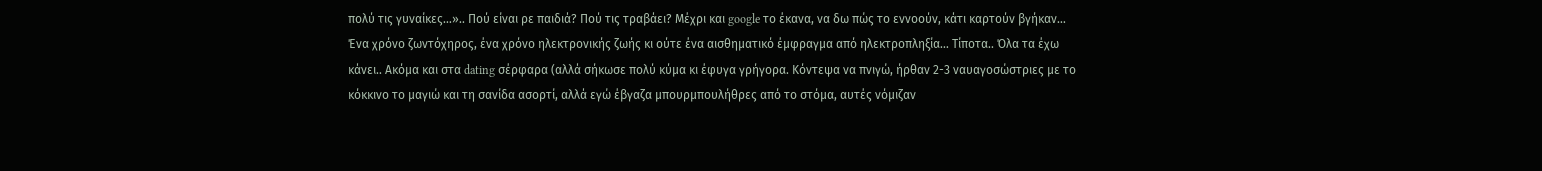πολύ τις γυναίκες…».. Πού είναι ρε παιδιά? Πού τις τραβάει? Μέχρι και google το έκανα, να δω πώς το εννοούν, κάτι καρτούν βγήκαν…
Ένα χρόνο ζωντόχηρος, ένα χρόνο ηλεκτρονικής ζωής κι ούτε ένα αισθηματικό έμφραγμα από ηλεκτροπληξία… Τίποτα.. Όλα τα έχω κάνει.. Ακόμα και στα dating σέρφαρα (αλλά σήκωσε πολύ κύμα κι έφυγα γρήγορα. Κόντεψα να πνιγώ, ήρθαν 2-3 ναυαγοσώστριες με το κόκκινο το μαγιώ και τη σανίδα ασορτί, αλλά εγώ έβγαζα μπουρμπουλήθρες από το στόμα, αυτές νόμιζαν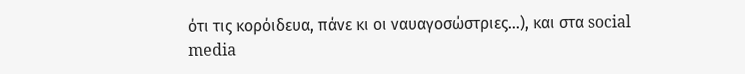ότι τις κορόιδευα, πάνε κι οι ναυαγοσώστριες…), και στα social media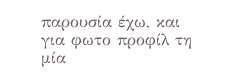παρουσία έχω, και για φωτο προφίλ τη μία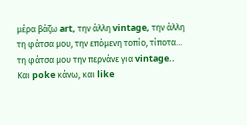μέρα βάζω art, την άλλη vintage, την άλλη τη φάτσα μου, την επόμενη τοπίο, τίποτα… τη φάτσα μου την περνάνε για vintage..
Και poke κάνω, και like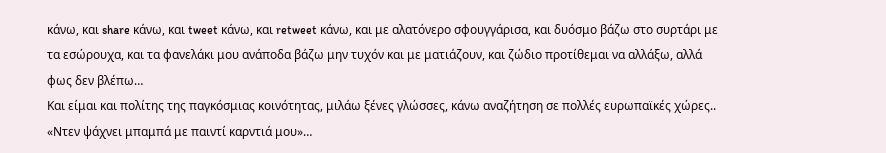κάνω, και share κάνω, και tweet κάνω, και retweet κάνω, και με αλατόνερο σφουγγάρισα, και δυόσμο βάζω στο συρτάρι με τα εσώρουχα, και τα φανελάκι μου ανάποδα βάζω μην τυχόν και με ματιάζουν, και ζώδιο προτίθεμαι να αλλάξω, αλλά φως δεν βλέπω…
Και είμαι και πολίτης της παγκόσμιας κοινότητας, μιλάω ξένες γλώσσες, κάνω αναζήτηση σε πολλές ευρωπαϊκές χώρες.. «Ντεν ψάχνει μπαμπά με παιντί καρντιά μου»…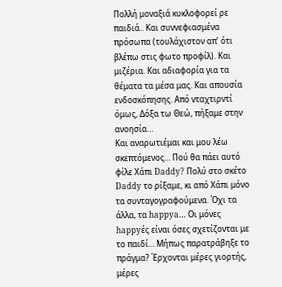Πολλή μοναξιά κυκλοφορεί ρε παιδιά.. Και συννεφιασμένα πρόσωπα (τουλάχιστον απ’ ότι βλέπω στις φωτο προφίλ). Και μιζέρια. Και αδιαφορία για τα θέματα τα μέσα μας. Και απουσία ενδοσκόπησης. Από νταχτιρντί όμως, Δόξα τω Θεώ, πήξαμε στην ανοησία…
Και αναρωτιέμαι και μου λέω σκεπτόμενος… Πού θα πάει αυτό φίλε Χάπι Daddy? Πολύ στο σκέτο Daddy το ρίξαμε, κι από Χάπι μόνο τα συνταγογραφούμενα. Όχι τα άλλα, τα happya… Οι μόνες happyές είναι όσες σχετίζονται με το παιδί… Μήπως παρατράβηξε το πράγμα? Έρχονται μέρες γιορτής, μέρες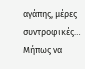αγάπης, μέρες συντροφικές…
Μήπως να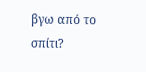βγω από το σπίτι?